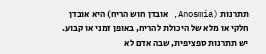תתרנות (Anosmia, אובדן חוש הריח) היא אובדן חלקי או מלא של היכולת להריח, באופן זמני או קבוע. יש תתרנות ספציפית, שבה אדם לא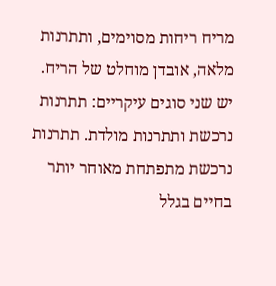מריח ריחות מסוימים, ותתרנות מלאה, אובדן מוחלט של הריח.
יש שני סוגים עיקריים: תתרנות נרכשת ותתרנות מולדת. תתרנות נרכשת מתפתחת מאוחר יותר בחיים בגלל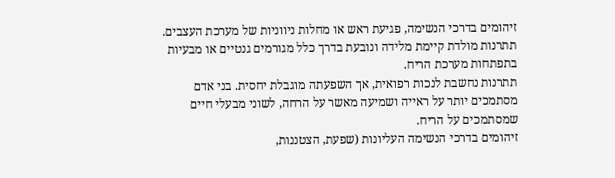זיהומים בדרכי הנשימה, פגיעת ראש או מחלות ניווניות של מערכת העצבים. תתרנות מולדת קיימת מלידה ונובעת בדרך כלל מגורמים גנטיים או מבעיות בתפתחות מערכת הריח.
תתרנות נחשבת לנכות רפואית, אך השפעתה מוגבלת יחסית. בני אדם מסתמכים יותר על ראייה ושמיעה מאשר על הרחה, לשוני מבעלי חיים שמסתמכים על הריח.
זיהומים בדרכי הנשימה העליונות (שפעת, הצטננות,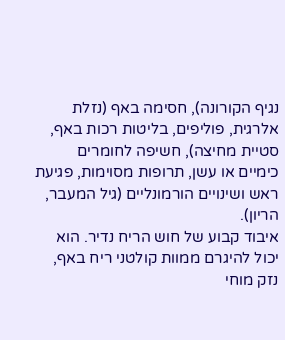נגיף הקורונה), חסימה באף (נזלת אלרגית, פוליפים, בליטות רכות באף, סטיית מחיצה), חשיפה לחומרים כימיים או עשן, תרופות מסוימות, פגיעת ראש ושינויים הורמונליים (גיל המעבר, הריון).
איבוד קבוע של חוש הריח נדיר. הוא יכול להיגרם ממוות קולטני ריח באף, נזק מוחי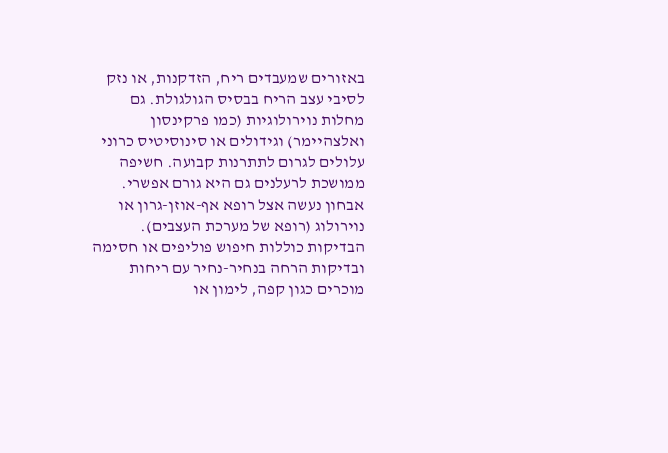באזורים שמעבדים ריח, הזדקנות, או נזק לסיבי עצב הריח בבסיס הגולגולת. גם מחלות נוירולוגיות (כמו פרקינסון ואלצהיימר) וגידולים או סינוסיטיס כרוני עלולים לגרום לתתרנות קבועה. חשיפה ממושכת לרעלנים גם היא גורם אפשרי.
אבחון נעשה אצל רופא אף-אוזן-גרון או נוירולוג (רופא של מערכת העצבים). הבדיקות כוללות חיפוש פוליפים או חסימה ובדיקות הרחה בנחיר-נחיר עם ריחות מוכרים כגון קפה, לימון או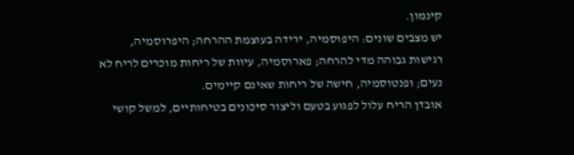קינמון.
יש מצבים שונים: היפוסמיה, ירידה בעוצמת ההרחה; היפרוסמיה, רגישות גבוהה מדי להרחה; פארוסמיה, עיוות של ריחות מוכרים לריח לא נעים; ופנטוסמיה, חישה של ריחות שאינם קיימים.
אובדן הריח עלול לפגוע בטעם וליצור סיכונים בטיחותיים, למשל קושי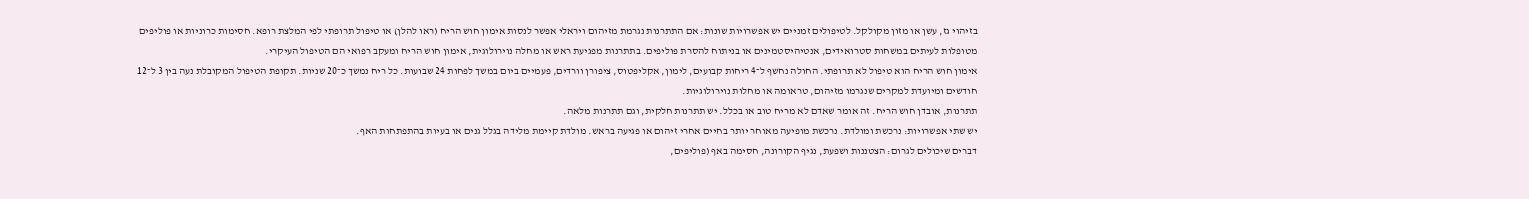בזיהוי גז, עשן או מזון מקולקל. לטיפולים זמניים יש אפשרויות שונות: אם התתרנות נגרמת מזיהום ויראלי אפשר לנסות אימון חוש הריח (ראו להלן) או טיפול תרופתי לפי המלצת רופא. חסימות כרוניות או פוליפים מטופלות לעיתים במשחות סטרואידים, אנטיהיסטמינים או בניתוח להסרת פוליפים. בתתרנות מפגיעת ראש או מחלה נוירולוגית, אימון חוש הריח ומעקב רפואי הם הטיפול העיקרי.
אימון חוש הריח הוא טיפול לא תרופתי. החולה נחשף ל־4 ריחות קבועים, לימון, אקליפטוס, ציפורן וורדים, פעמיים ביום במשך לפחות 24 שבועות. כל ריח נמשך כ־20 שניות. תקופת הטיפול המקובלת נעה בין 3 ל־12 חודשים ומיועדת למקרים שנגרמו מזיהום, טראומה או מחלות נוירולוגיות.
תתרנות, אובדן חוש הריח. זה אומר שאדם לא מריח טוב או בכלל. יש תתרנות חלקית, וגם תתרנות מלאה.
יש שתי אפשרויות: נרכשת ומולדת. נרכשת מופיעה מאוחר יותר בחיים אחרי זיהום או פגיעה בראש. מולדת קיימת מלידה בגלל גנים או בעיות בהתפתחות האף.
דברים שיכולים לגרום: הצטננות ושפעת, נגיף הקורונה, חסימה באף (פוליפים,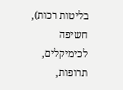בליטות רכות), חשיפה לכימיקלים, תרופות,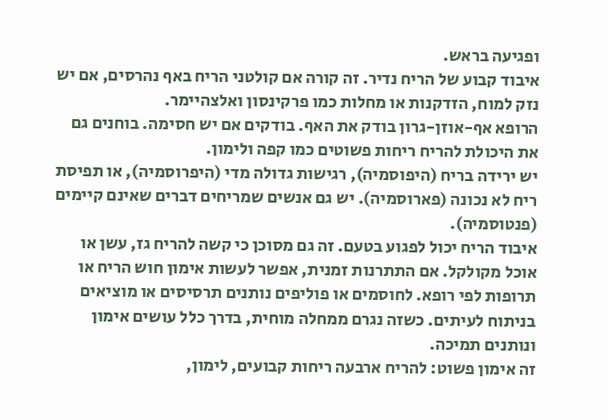ופגיעה בראש.
איבוד קבוע של הריח נדיר. זה קורה אם קולטני הריח באף נהרסים, אם יש נזק למוח, הזדקנות או מחלות כמו פרקינסון ואלצהיימר.
הרופא אף-אוזן-גרון בודק את האף. בודקים אם יש חסימה. בוחנים גם את היכולת להריח ריחות פשוטים כמו קפה ולימון.
יש ירידה בריח (היפוסמיה), רגישות גדולה מדי (היפרוסמיה), או תפיסת ריח לא נכונה (פארוסמיה). יש גם אנשים שמריחים דברים שאינם קיימים (פנטוסמיה).
איבוד הריח יכול לפגוע בטעם. זה גם מסוכן כי קשה להריח גז, עשן או אוכל מקולקל. אם התתרנות זמנית, אפשר לעשות אימון חוש הריח או תרופות לפי רופא. לחוסמים או פוליפים נותנים תרסיסים או מוציאים בניתוח לעיתים. כשזה נגרם ממחלה מוחית, בדרך כלל עושים אימון ונותנים תמיכה.
זה אימון פשוט: להריח ארבעה ריחות קבועים, לימון,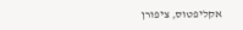אקליפטוס, ציפורן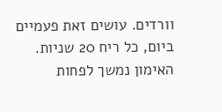וורדים. עושים זאת פעמיים ביום, כל ריח 20 שניות. האימון נמשך לפחות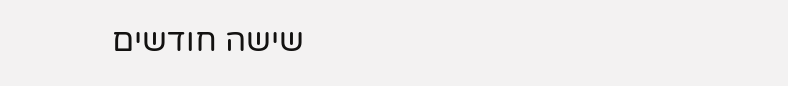שישה חודשים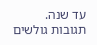עד שנה.
תגובות גולשים